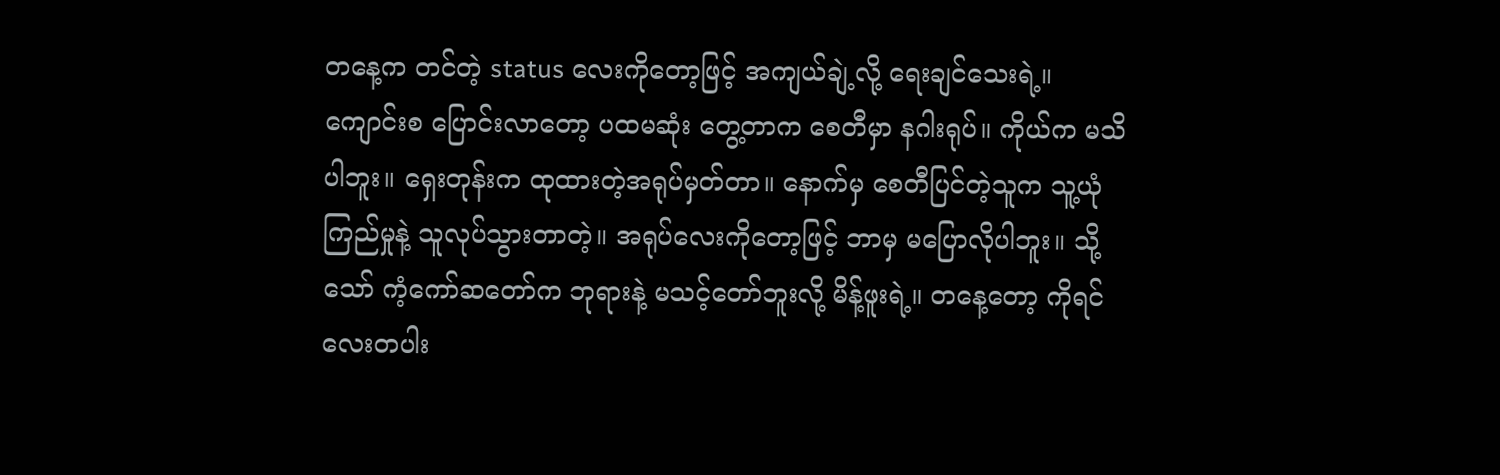တနေ့က တင်တဲ့ status လေးကိုတော့ဖြင့် အကျယ်ချဲ့လို့ ရေးချင်သေးရဲ့။ ကျောင်းစ ပြောင်းလာတော့ ပထမဆုံး တွေ့တာက စေတီမှာ နဂါးရုပ်။ ကိုယ်က မသိပါဘူး။ ရှေးတုန်းက ထုထားတဲ့အရုပ်မှတ်တာ။ နောက်မှ စေတီပြင်တဲ့သူက သူ့ယုံကြည်မှုနဲ့ သူလုပ်သွားတာတဲ့။ အရုပ်လေးကိုတော့ဖြင့် ဘာမှ မပြောလိုပါဘူး။ သို့သော် ကံ့ကော်ဆတော်က ဘုရားနဲ့ မသင့်တော်ဘူးလို့ မိန့်ဖူးရဲ့။ တနေ့တော့ ကိုရင်လေးတပါး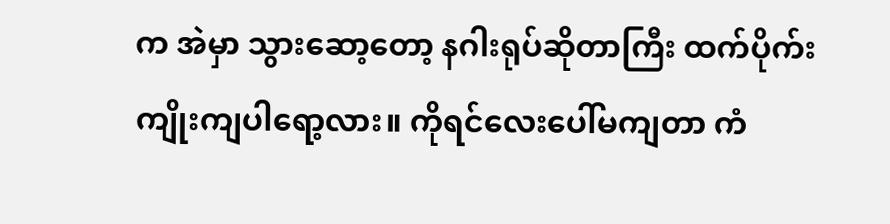က အဲမှာ သွားဆော့တော့ နဂါးရုပ်ဆိုတာကြီး ထက်ပိုက်းကျိုးကျပါရော့လား။ ကိုရင်လေးပေါ်မကျတာ ကံ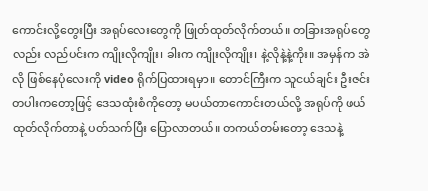ကောင်းလို့တွေးပြီး အရုပ်လေးတွေကို ဖြုတ်ထုတ်လိုက်တယ်။ တခြားအရုပ်တွေလည်း လည်ပင်းက ကျိုးလိုကျိုး၊ ခါးက ကျိုးလိုကျိုး၊ နဲ့လိုနဲ့နဲ့ကိုး။ အမှန်က အဲလို ဖြစ်နေပုံလေးကို video ရိုက်ပြထားရမှာ။ တောင်ကြီးက သူငယ်ချင်း ဦးဇင်းတပါးကတော့ဖြင့် ဒေသထုံးစံကိုတော့ မပယ်တာကောင်းတယ်လို့ အရုပ်ကို ဖယ်ထုတ်လိုက်တာနဲ့ ပတ်သက်ပြီး ပြောလာတယ်။ တကယ်တမ်းတော့ ဒေသနဲ့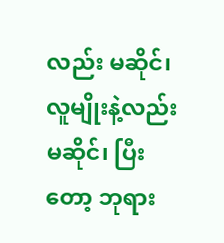လည်း မဆိုင်၊ လူမျိုးနဲ့လည်း မဆိုင်၊ ပြီးတော့ ဘုရား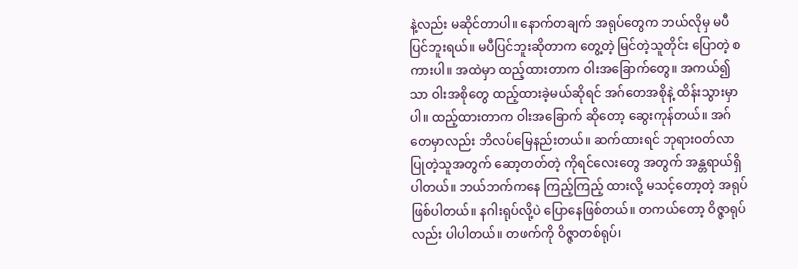နဲ့လည်း မဆိုင်တာပါ။ နောက်တချက် အရုပ်တွေက ဘယ်လိုမှ မပီပြင်ဘူးရယ်။ မပီပြင်ဘူးဆိုတာက တွေ့တဲ့ မြင်တဲ့သူတိုင်း ပြောတဲ့ စကားပါ။ အထဲမှာ ထည့်ထားတာက ဝါးအခြောက်တွေ။ အကယ်၍သာ ဝါးအစိုတွေ ထည့်ထားခဲ့မယ်ဆိုရင် အဂ်တေအစိုနဲ့ ထိန်းသွားမှာပါ။ ထည့်ထားတာက ဝါးအခြောက် ဆိုတော့ ဆွေးကုန်တယ်။ အဂ်တေမှာလည်း ဘိလပ်မြေနည်းတယ်။ ဆက်ထားရင် ဘုရားဝတ်လာပြုတဲ့သူအတွက် ဆော့တတ်တဲ့ ကိုရင်လေးတွေ အတွက် အန္တရာယ်ရှိပါတယ်။ ဘယ်ဘက်ကနေ ကြည့်ကြည့် ထားလို့ မသင့်တော့တဲ့ အရုပ်ဖြစ်ပါတယ်။ နဂါးရုပ်လို့ပဲ ပြောနေဖြစ်တယ်။ တကယ်တော့ ဝိဇ္ဇာရုပ်လည်း ပါပါတယ်။ တဖက်ကို ဝိဇ္ဇာတစ်ရုပ်၊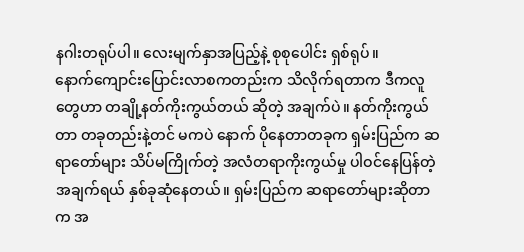နဂါးတရုပ်ပါ။ လေးမျက်နှာအပြည့်နဲ့ စုစုပေါင်း ရှစ်ရုပ်။
နောက်ကျောင်းပြောင်းလာစကတည်းက သိလိုက်ရတာက ဒီကလူတွေဟာ တချို့နတ်ကိုးကွယ်တယ် ဆိုတဲ့ အချက်ပဲ။ နတ်ကိုးကွယ်တာ တခုတည်းနဲ့တင် မကပဲ နောက် ပိုနေတာတခုက ရှမ်းပြည်က ဆရာတော်များ သိပ်မကြိုက်တဲ့ အလံတရာကိုးကွယ်မှု ပါဝင်နေပြန်တဲ့ အချက်ရယ် နှစ်ခုဆုံနေတယ်။ ရှမ်းပြည်က ဆရာတော်များဆိုတာက အ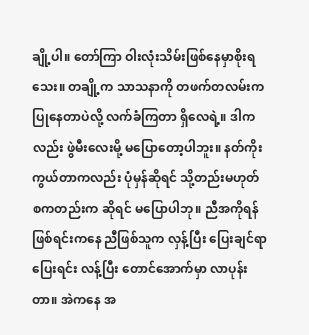ချို့ပါ။ တော်ကြာ ဝါးလုံးသိမ်းဖြစ်နေမှာစိုးရသေး။ တချို့က သာသနာကို တဖက်တလမ်းက ပြုနေတာပဲလို့ လက်ခံကြတာ ရှိလေရဲ့။ ဒါကလည်း ဖွဲမီးလေးမို့ မပြောတော့ပါဘူး။ နတ်ကိုးကွယ်တာကလည်း ပုံမှန်ဆိုရင် သို့တည်းမဟုတ် စကတည်းက ဆိုရင် မပြောပါဘု။ ညီအကိုရန်ဖြစ်ရင်းကနေ ညီဖြစ်သူက လှန့်ပြီး ပြေးချင်ရာ ပြေးရင်း လန့်ပြီး တောင်အောက်မှာ လာပုန်းတာ။ အဲကနေ အ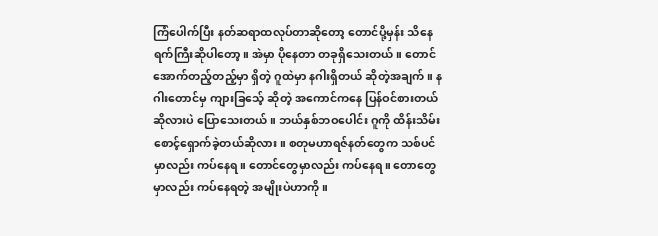ကြံပေါက်ပြီး နတ်ဆရာထလုပ်တာဆိုတော့ တောင်ပို့မှန်း သိနေရက်ကြီးဆိုပါတော့။ အဲမှာ ပိုနေတာ တခုရှိသေးတယ်။ တောင်အောက်တည့်တည့်မှာ ရှိတဲ့ ဂူထဲမှာ နဂါးရှိတယ် ဆိုတဲ့အချက်။ နဂါးတောင်မှ ကျားခြသေ့် ဆိုတဲ့ အကောင်ကနေ ပြန်ဝင်စားတယ် ဆိုလားပဲ ပြောသေးတယ်။ ဘယ်နှစ်ဘဝပေါင်း ဂူကို ထိန်းသိမ်းစောင့်ရှောက်ခဲ့တယ်ဆိုလား။ စတုမဟာရဇ်နတ်တွေက သစ်ပင်မှာလည်း ကပ်နေရ။ တောင်တွေမှာလည်း ကပ်နေရ။ တောတွေမှာလည်း ကပ်နေရတဲ့ အမျိုးပဲဟာကို။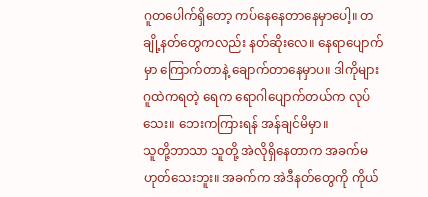ဂူတပေါက်ရှိတော့ ကပ်နေနေတာနေမှာပေါ့။ တချို့နတ်တွေကလည်း နတ်ဆိုးလေ။ နေရာပျောက်မှာ ကြောက်တာနဲ့ ချောက်တာနေမှာပ။ ဒါကိုများ ဂူထဲကရတဲ့ ရေက ရောဂါပျောက်တယ်က လုပ်သေး။ ဘေးကကြားရန် အန်ချင်မိမှာ။
သူတို့ဘာသာ သူတို့ အဲလိုရှိနေတာက အခက်မဟုတ်သေးဘူး။ အခက်က အဲဒီနတ်တွေကို ကိုယ်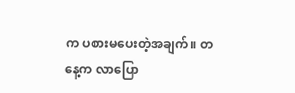က ပစားမပေးတဲ့အချက်။ တနေ့က လာပြော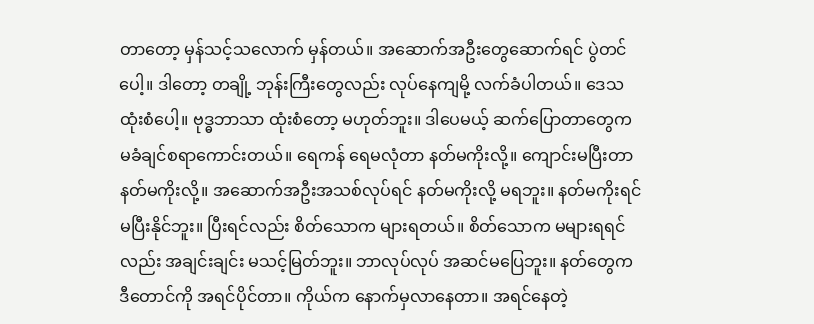တာတော့ မှန်သင့်သလောက် မှန်တယ်။ အဆောက်အဦးတွေဆောက်ရင် ပွဲတင်ပေါ့။ ဒါတော့ တချို့ ဘုန်းကြီးတွေလည်း လုပ်နေကျမို့ လက်ခံပါတယ်။ ဒေသထုံးစံပေါ့။ ဗုဒ္ဓဘာသာ ထုံးစံတော့ မဟုတ်ဘူး။ ဒါပေမယ့် ဆက်ပြောတာတွေက မခံချင်စရာကောင်းတယ်။ ရေကန် ရေမလုံတာ နတ်မကိုးလို့။ ကျောင်းမပြီးတာ နတ်မကိုးလို့။ အဆောက်အဦးအသစ်လုပ်ရင် နတ်မကိုးလို့ မရဘူး။ နတ်မကိုးရင် မပြီးနိုင်ဘူး။ ပြီးရင်လည်း စိတ်သောက များရတယ်။ စိတ်သောက မများရရင်လည်း အချင်းချင်း မသင့်မြတ်ဘူး။ ဘာလုပ်လုပ် အဆင်မပြေဘူး။ နတ်တွေက ဒီတောင်ကို အရင်ပိုင်တာ။ ကိုယ်က နောက်မှလာနေတာ။ အရင်နေတဲ့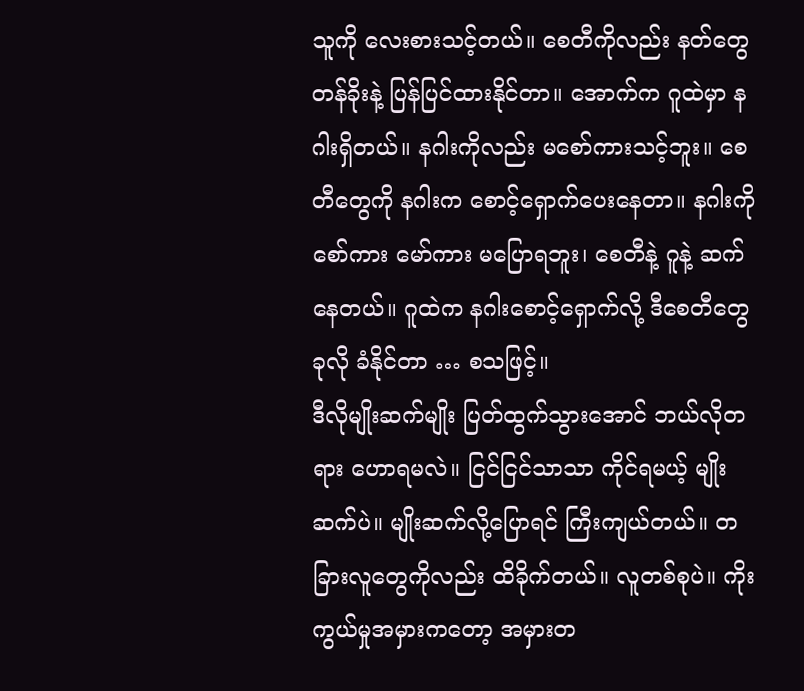သူကို လေးစားသင့်တယ်။ စေတီကိုလည်း နတ်တွေတန်ခိုးနဲ့ ပြန်ပြင်ထားနိုင်တာ။ အောက်က ဂူထဲမှာ နဂါးရှိတယ်။ နဂါးကိုလည်း မစော်ကားသင့်ဘူး။ စေတီတွေကို နဂါးက စောင့်ရှောက်ပေးနေတာ။ နဂါးကို စော်ကား မော်ကား မပြောရဘူး၊ စေတီနဲ့ ဂူနဲ့ ဆက်နေတယ်။ ဂူထဲက နဂါးစောင့်ရှောက်လို့ ဒီစေတီတွေ ခုလို ခံနိုင်တာ … စသဖြင့်။
ဒီလိုမျိုးဆက်မျိုး ပြတ်ထွက်သွားအောင် ဘယ်လိုတရား ဟောရမလဲ။ ငြင်ငြင်သာသာ ကိုင်ရမယ့် မျိုးဆက်ပဲ။ မျိုးဆက်လို့ပြောရင် ကြီးကျယ်တယ်။ တခြားလူတွေကိုလည်း ထိခိုက်တယ်။ လူတစ်စုပဲ။ ကိုးကွယ်မှုအမှားကတော့ အမှားတ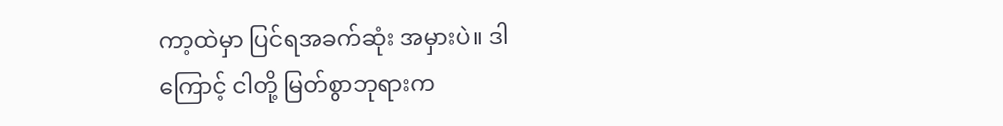ကာ့ထဲမှာ ပြင်ရအခက်ဆုံး အမှားပဲ။ ဒါကြောင့် ငါတို့ မြတ်စွာဘုရားက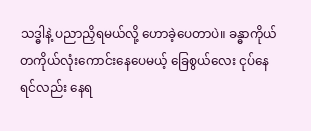သဒ္ဓါနဲ့ ပညာညှိရမယ်လို့ ဟောခဲ့ပေတာပဲ။ ခန္ဓာကိုယ် တကိုယ်လုံးကောင်းနေပေမယ့် ခြေစွယ်လေး ငုပ်နေရင်လည်း နေရ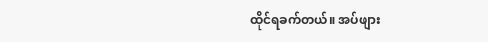ထိုင်ရခက်တယ်။ အပ်ဖျား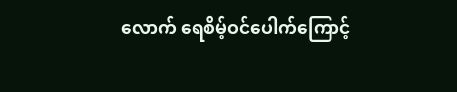လောက် ရေစိမ့်ဝင်ပေါက်ကြောင့်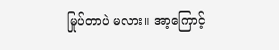မြုပ်တာပဲ မလား။ အာ့ကြောင့်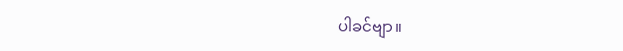ပါခင်ဗျာ။